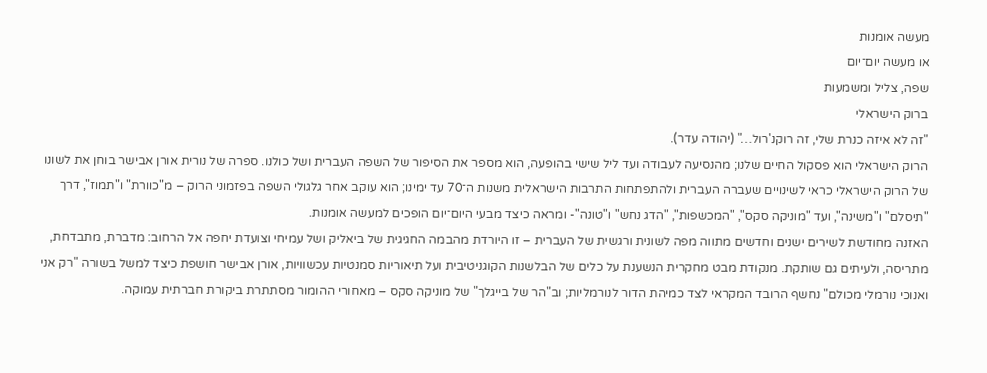מעשה אומנות
או מעשה יום־יום
שפה, צליל ומשמעות
ברוק הישראלי
"זה לא איזה כנרת שלי, זה רוקנ'רול…" (יהודה עדר).
הרוק הישראלי הוא פסקול החיים שלנו; מהנסיעה לעבודה ועד ליל שישי בהופעה, הוא מספר את הסיפור של השפה העברית ושל כולנו. ספרה של נורית אורן אבישר בוחן את לשונו של הרוק הישראלי כראי לשינויים שעברה העברית ולהתפתחות התרבות הישראלית משנות ה־70 עד ימינו; הוא עוקב אחר גלגולי השפה בפזמוני הרוק – מ"כוורת" ו"תמוז", דרך "תיסלם" ו"משינה", ועד "מוניקה סקס", "המכשפות", "הדג נחש" ו"טונה"- ומראה כיצד מבעי היום־יום הופכים למעשה אומנות.
האזנה מחודשת לשירים ישנים וחדשים מתווה מפה לשונית ורגשית של העברית – זו היורדת מהבמה החגיגית של ביאליק ושל עמיחי וצועדת יחפה אל הרחוב: מדברת, מתבדחת, מתריסה, ולעיתים גם שותקת. מנקודת מבט מחקרית הנשענת על כלים של הבלשנות הקוגניטיבית ועל תיאוריות סמנטיות עכשוויות, אורן אבישר חושפת כיצד למשל בשורה "רק אני ואנוכי נורמלי מכולם" נחשף הרובד המקראי לצד כמיהת הדור לנורמליות; וב"הר של בייגלך" של מוניקה סקס – מאחורי ההומור מסתתרת ביקורת חברתית עמוקה.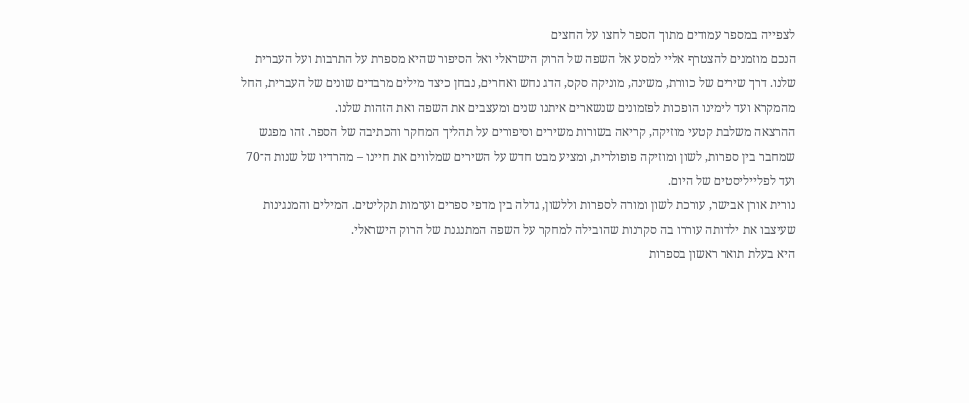לצפייה במספר עמודים מתוך הספר לחצו על החצים
הנכם מוזמנים להצטרף אליי למסע אל השפה של הרוק הישראלי ואל הסיפור שהיא מספרת על התרבות ועל העברית שלנו. דרך שירים של כוורת, משינה, מוניקה סקס, הדג נחש ואחרים, נבחן כיצד מילים מרבדים שונים של העברית, החל מהמקרא ועד לימינו הופכות לפזמונים שנשארים איתנו שנים ומעצבים את השפה ואת הזהות שלנו.
ההרצאה משלבת קטעי מוזיקה, קריאה בשורות משירים וסיפורים על תהליך המחקר והכתיבה של הספר. זהו מפגש שמחבר בין ספרות, לשון ומוזיקה פופולרית, ומציע מבט חדש על השירים שמלווים את חיינו – מהרדיו של שנות ה־70 ועד לפלייליסטים של היום.
נורית אורן אבישר, עורכת לשון ומורה לספרות וללשון, גדלה בין מדפי ספרים וערמות תקליטים. המילים והמנגינות שעיצבו את ילדותה עוררו בה סקרנות שהובילה למחקר על השפה המתנגנת של הרוק הישראלי.
היא בעלת תואר ראשון בספרות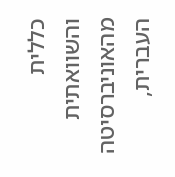כללית והשוואתית מהאוניברסיטה העברית,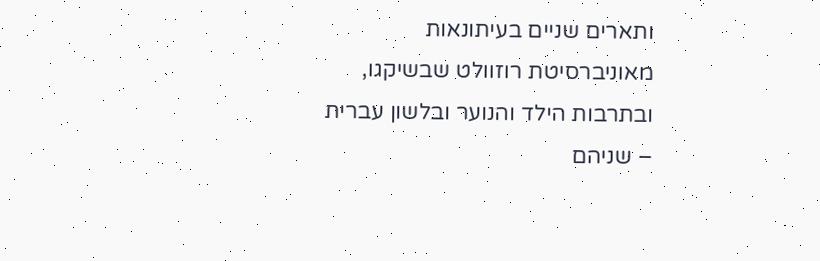ותארים שניים בעיתונאות מאוניברסיטת רוזוולט שבשיקגו, ובתרבות הילד והנוער ובלשון עברית – שניהם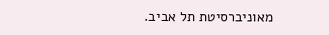מאוניברסיטת תל אביב.